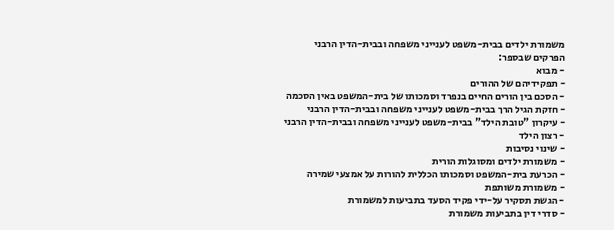משמורת ילדים בבית-משפט לענייני משפחה ובבית-הדין הרבני
הפרקים שבספר:
- מבוא
- תפקידיהם של ההורים
- הסכם בין הורים החיים בנפרד וסמכותו של בית-המשפט באין הסכמה
- חזקת הגיל הרך בבית-משפט לענייני משפחה ובבית-הדין הרבני
- עיקרון "טובת הילד" בבית-משפט לענייני משפחה ובבית-הדין הרבני
- רצון הילד
- שינוי נסיבות
- משמורת ילדים ומסוגלות הורית
- הכרעת בית-המשפט וסמכותו הכללית להורות על אמצעי שמירה
- משמורת משותפת
- הגשת תסקיר על-ידי פקיד הסעד בתביעות למשמורת
- סדרי דין בתביעות משמורת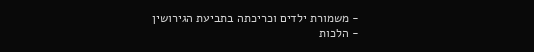- משמורת ילדים וכריכתה בתביעת הגירושין
- הלכות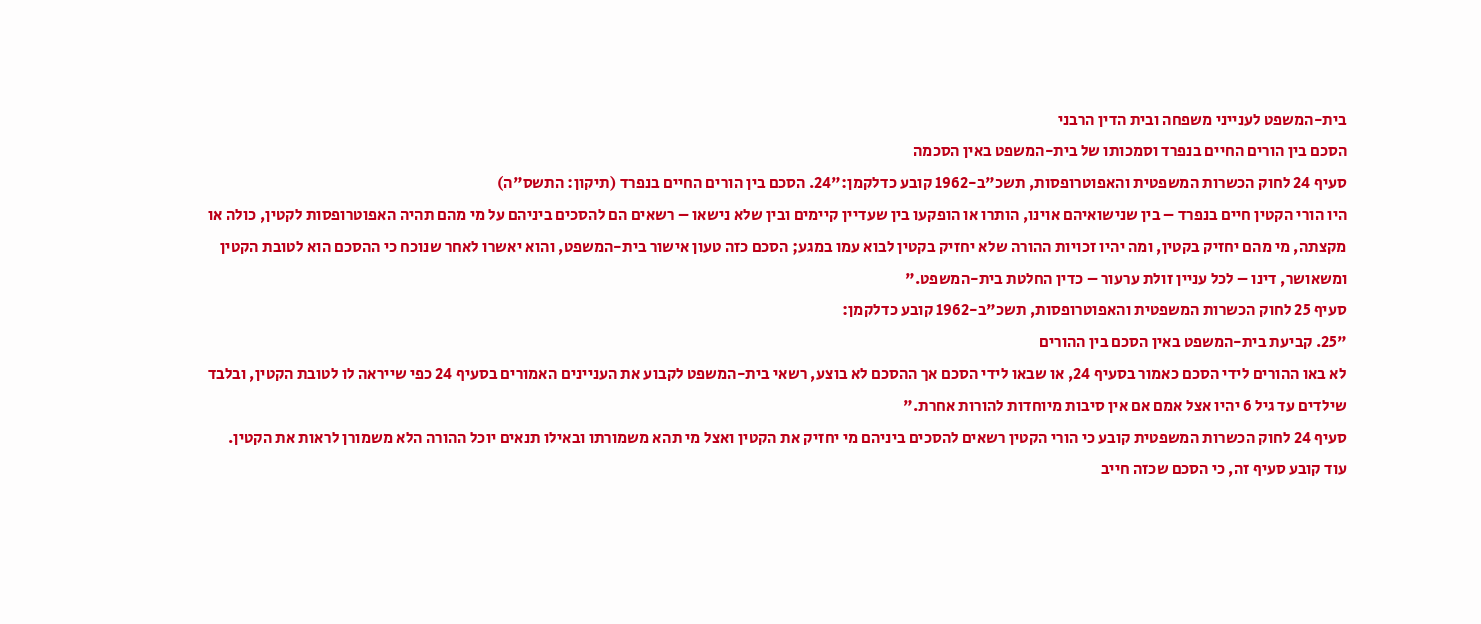בית-המשפט לענייני משפחה ובית הדין הרבני
הסכם בין הורים החיים בנפרד וסמכותו של בית-המשפט באין הסכמה
סעיף 24 לחוק הכשרות המשפטית והאפוטרופסות, תשכ"ב-1962 קובע כדלקמן:"24. הסכם בין הורים החיים בנפרד (תיקון: התשס"ה)
היו הורי הקטין חיים בנפרד – בין שנישואיהם אוינו, הותרו או הופקעו בין שעדיין קיימים ובין שלא נישאו – רשאים הם להסכים ביניהם על מי מהם תהיה האפוטרופסות לקטין, כולה או מקצתה, מי מהם יחזיק בקטין, ומה יהיו זכויות ההורה שלא יחזיק בקטין לבוא עמו במגע; הסכם כזה טעון אישור בית-המשפט, והוא יאשרו לאחר שנוכח כי ההסכם הוא לטובת הקטין ומשאושר, דינו – לכל עניין זולת ערעור – כדין החלטת בית-המשפט."
סעיף 25 לחוק הכשרות המשפטית והאפוטרופסות, תשכ"ב-1962 קובע כדלקמן:
"25. קביעת בית-המשפט באין הסכם בין ההורים
לא באו ההורים לידי הסכם כאמור בסעיף 24, או שבאו לידי הסכם אך ההסכם לא בוצע, רשאי בית-המשפט לקבוע את העניינים האמורים בסעיף 24 כפי שייראה לו לטובת הקטין, ובלבד שילדים עד גיל 6 יהיו אצל אמם אם אין סיבות מיוחדות להורות אחרת."
סעיף 24 לחוק הכשרות המשפטית קובע כי הורי הקטין רשאים להסכים ביניהם מי יחזיק את הקטין ואצל מי תהא משמורתו ובאילו תנאים יוכל ההורה הלא משמורן לראות את הקטין.
עוד קובע סעיף זה, כי הסכם שכזה חייב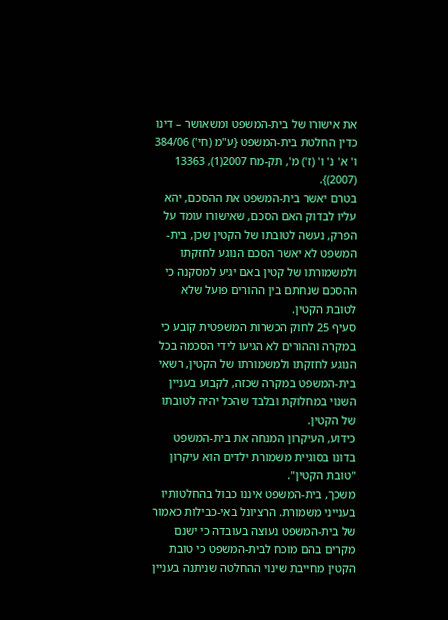את אישורו של בית-המשפט ומשאושר – דינו כדין החלטת בית-המשפט {ע"מ (חי') 384/06 ו' א' נ' ו' (ז') מ', תק-מח 2007(1), 13363 (2007)}.
בטרם יאשר בית-המשפט את ההסכם, יהא עליו לבדוק האם הסכם, שאישורו עומד על הפרק, נעשה לטובתו של הקטין שכן, בית-המשפט לא יאשר הסכם הנוגע לחזקתו ולמשמורתו של קטין באם יגיע למסקנה כי ההסכם שנחתם בין ההורים פועל שלא לטובת הקטין.
סעיף 25 לחוק הכשרות המשפטית קובע כי במקרה וההורים לא הגיעו לידי הסכמה בכל הנוגע לחזקתו ולמשמורתו של הקטין, רשאי בית-המשפט במקרה שכזה, לקבוע בעניין השנוי במחלוקת ובלבד שהכל יהיה לטובתו של הקטין.
כידוע, העיקרון המנחה את בית-המשפט בדונו בסוגיית משמורת ילדים הוא עיקרון "טובת הקטין".
משכך, בית-המשפט איננו כבול בהחלטותיו בענייני משמורת. הרציונל באי-כבילות כאמור של בית-המשפט נעוצה בעובדה כי ישנם מקרים בהם מוכח לבית-המשפט כי טובת הקטין מחייבת שינוי ההחלטה שניתנה בעניין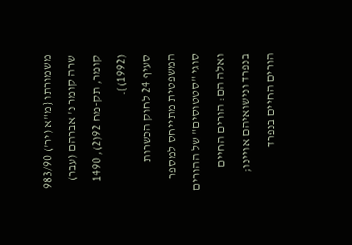משמורתו {מ"א (יר') 983/90 שרה קומר נ' אברהם (עבר) קומר, תק-מח 92(2), 1490 (1992)}.
סעיף 24 לחוק הכשרות המשפטית מתייחס למספר סוגי "סטטוסים" של ההורים ואלה הם: הורים החיים בנפרד ונישואיהם אויינו; הורים החיים בנפרד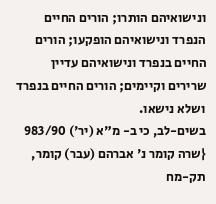ונישואיהם הותרו; הורים החיים הנפרד ונישואיהם הופקעו; הורים החיים בנפרד ונישואיהם עדיין שרירים וקיימים; הורים החיים בנפרד ושלא נישאו.
בשים-לב, כי ב- מ"א (יר') 983/90 {שרה קומר נ' אברהם (עבר) קומר, תק-מח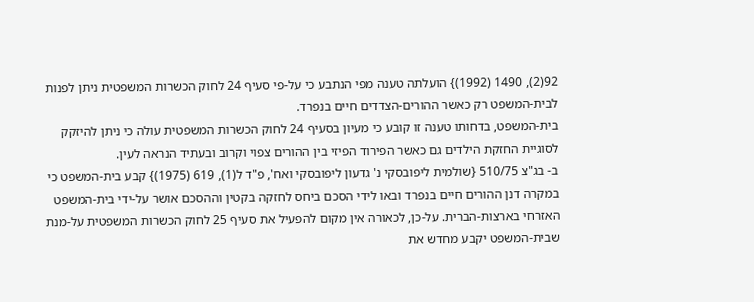92(2), 1490 (1992)} הועלתה טענה מפי הנתבע כי על-פי סעיף 24 לחוק הכשרות המשפטית ניתן לפנות לבית-המשפט רק כאשר ההורים-הצדדים חיים בנפרד.
בית-המשפט, בדחותו טענה זו קובע כי מעיון בסעיף 24 לחוק הכשרות המשפטית עולה כי ניתן להיזקק לסוגיית החזקת הילדים גם כאשר הפירוד הפיזי בין ההורים צפוי וקרוב ובעתיד הנראה לעין.
ב- בג"צ 510/75 {שולמית ליפובסקי נ' גדעון ליפובסקי ואח', פ"ד ל(1), 619 (1975)} קבע בית-המשפט כי במקרה דנן ההורים חיים בנפרד ובאו לידי הסכם ביחס לחזקה בקטין וההסכם אושר על-ידי בית-המשפט האזרחי בארצות-הברית. על-כן, לכאורה אין מקום להפעיל את סעיף 25 לחוק הכשרות המשפטית על-מנת שבית-המשפט יקבע מחדש את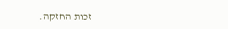זכות החזקה.